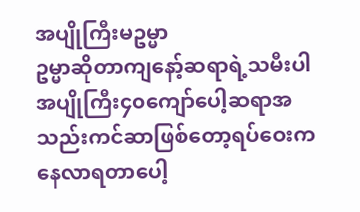အပျိုကြီးမဥမ္မာ
ဥမ္မာဆိုတာကျနော့်ဆရာရဲ့သမီးပါ အပျိုကြီး၄၀ကျော်ပေါ့ဆရာအသည်းကင်ဆာဖြစ်တော့ရပ်ဝေးကနေလာရတာပေါ့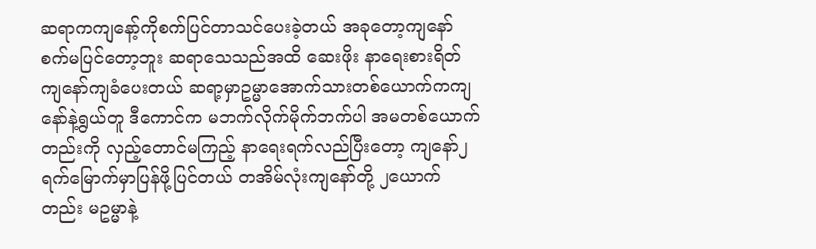ဆရာကကျနော့်ကိုစက်ပြင်တာသင်ပေးခဲ့တယ် အခုတော့ကျနော်စက်မပြင်တော့ဘူး ဆရာသေသည်အထိ ဆေးဖိုး နာရေးစားရိတ်ကျနော်ကျခံပေးတယ် ဆရာ့မှာဥမ္မာအောက်သားတစ်ယောက်ကကျနော်နဲ့ရွယ်တူ ဒီကောင်က မဘက်လိုက်မိုက်ဘက်ပါ အမတစ်ယောက်တည်းကို လှည့်တောင်မကြည့် နာရေးရက်လည်ပြီးတော့ ကျနော်၂ရက်မြောက်မှာပြန်ဖို့ပြင်တယ် တအိမ်လုံးကျနော်တို့ ၂ယောက်တည်း မဥမ္မာနဲ့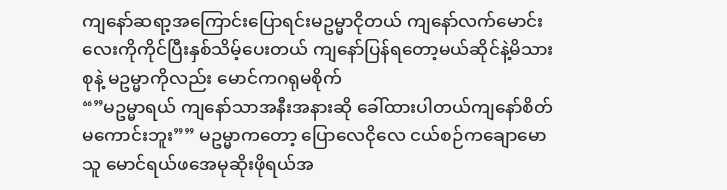ကျနော်ဆရာ့အကြောင်းပြောရင်းမဥမ္မာငိုတယ် ကျနော်လက်မောင်းလေးကိုကိုင်ပြီးနှစ်သိမ့်ပေးတယ် ကျနော်ပြန်ရတော့မယ်ဆိုင်နဲ့မိသားစုနဲ့ မဥမ္မာကိုလည်း မောင်ကဂရုမစိုက်
“”မဥမ္မာရယ် ကျနော်သာအနီးအနားဆို ခေါ်ထားပါတယ်ကျနော်စိတ်မကောင်းဘူး”” မဥမ္မာကတော့ ပြောလေငိုလေ ငယ်စဉ်ကချောမောသူ မောင်ရယ်ဖအေမုဆိုးဖိုရယ်အ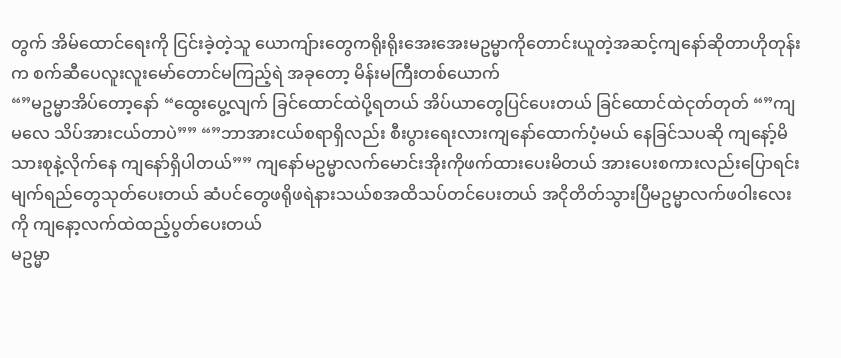တွက် အိမ်ထောင်ရေးကို ငြင်းခဲ့တဲ့သူ ယောကျ်ားတွေကရိုးရိုးအေးအေးမဥမ္မာကိုတောင်းယူတဲ့အဆင့်ကျနော်ဆိုတာဟိုတုန်းက စက်ဆီပေလူးလူးမော်တောင်မကြည့်ရဲ အခုတော့ မိန်းမကြီးတစ်ယောက်
“”မဥမ္မာအိပ်တော့နော် “ထွေးပွေ့လျက် ခြင်ထောင်ထဲပို့ရတယ် အိပ်ယာတွေပြင်ပေးတယ် ခြင်ထောင်ထဲငုတ်တုတ် “”ကျမလေ သိပ်အားငယ်တာပဲ”” “”ဘာအားငယ်စရာရှိလည်း စီးပွားရေးလားကျနော်ထောက်ပံ့မယ် နေခြင်သပဆို ကျနော့်မိသားစုနဲ့လိုက်နေ ကျနော်ရှိပါတယ်”” ကျနော်မဥမ္မာလက်မောင်းအိုးကိုဖက်ထားပေးမိတယ် အားပေးစကားလည်းပြောရင်းမျက်ရည်တွေသုတ်ပေးတယ် ဆံပင်တွေဖရိုဖရဲနားသယ်စအထိသပ်တင်ပေးတယ် အငိုတိတ်သွားပြီမဥမ္မာလက်ဖဝါးလေးကို ကျနော့လက်ထဲထည့်ပွတ်ပေးတယ်
မဥမ္မာ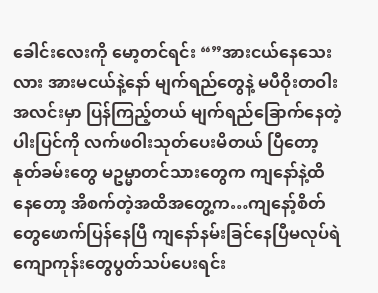ခေါင်းလေးကို မော့တင်ရင်း “”အားငယ်နေသေးလား အားမငယ်နဲ့နော် မျက်ရည်တွေနဲ့ မပီဝိုးတဝါးအလင်းမှာ ပြန်ကြည့်တယ် မျက်ရည်ခြောက်နေတဲ့ ပါးပြင်ကို လက်ဖဝါးသုတ်ပေးမိတယ် ပြီတော့နုတ်ခမ်းတွေ မဥမ္မာတင်သားတွေက ကျနော်နဲ့ထိနေတော့ အိစက်တဲ့အထိအတွေ့က…ကျနော့်စိတ်တွေဖောက်ပြန်နေပြီ ကျနော်နမ်းခြင်နေပြီမလုပ်ရဲ ကျောကုန်းတွေပွတ်သပ်ပေးရင်း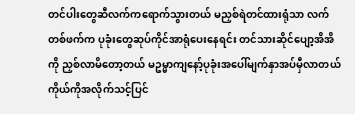တင်ပါးတွေဆီလက်ကရောက်သွားတယ် မညှစ်ရဲတင်ထားရုံသာ လက်တစ်ဖက်က ပုခုံးတွေဆုပ်ကိုင်အာရုံပေးနေရင်း တင်သားဆိုင်ပျော့အိအိကို ညှစ်လာမိတော့တယ် မဥမ္မာကျနော့်ပုခုံးအပေါ်မျက်နှာအပ်မှီလာတယ် ကိုယ်ကိုအလိုက်သင့်ပြင်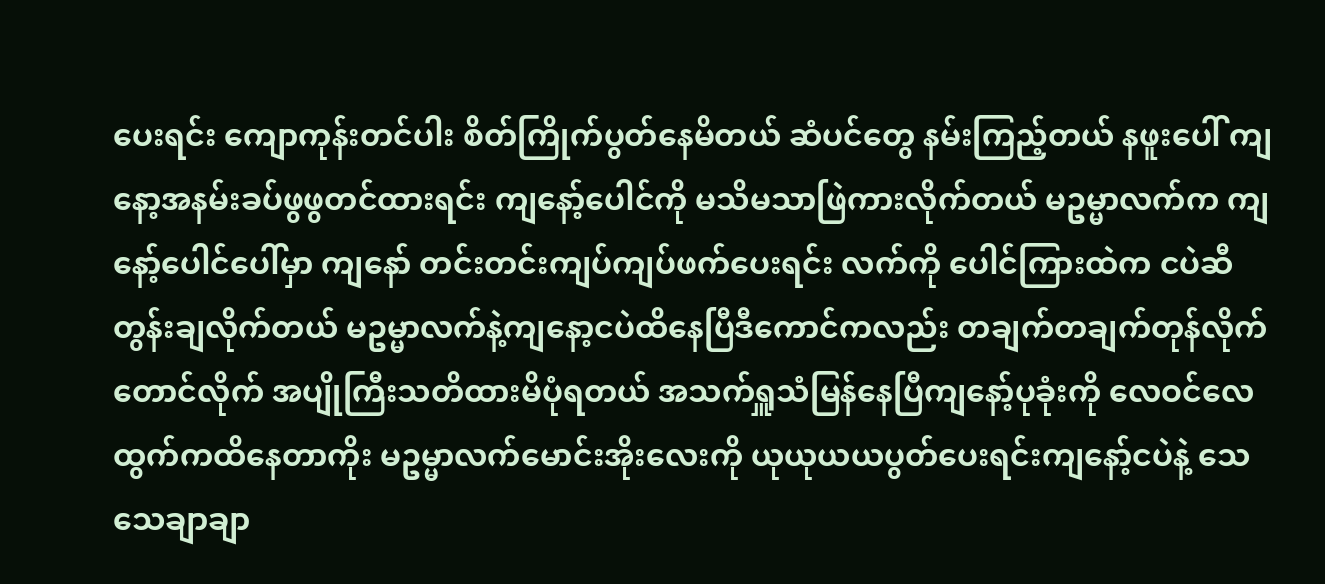ပေးရင်း ကျောကုန်းတင်ပါး စိတ်ကြိုက်ပွတ်နေမိတယ် ဆံပင်တွေ နမ်းကြည့်တယ် နဖူးပေါ် ကျနော့အနမ်းခပ်ဖွဖွတင်ထားရင်း ကျနော့်ပေါင်ကို မသိမသာဖြဲကားလိုက်တယ် မဥမ္မာလက်က ကျနော့်ပေါင်ပေါ်မှာ ကျနော် တင်းတင်းကျပ်ကျပ်ဖက်ပေးရင်း လက်ကို ပေါင်ကြားထဲက ငပဲဆီတွန်းချလိုက်တယ် မဥမ္မာလက်နဲ့ကျနော့ငပဲထိနေပြီဒီကောင်ကလည်း တချက်တချက်တုန်လိုက်တောင်လိုက် အပျိုကြီးသတိထားမိပုံရတယ် အသက်ရှူသံမြန်နေပြီကျနော့်ပုခုံးကို လေဝင်လေထွက်ကထိနေတာကိုး မဥမ္မာလက်မောင်းအိုးလေးကို ယုယုယယပွတ်ပေးရင်းကျနော့်ငပဲနဲ့ သေသေချာချာ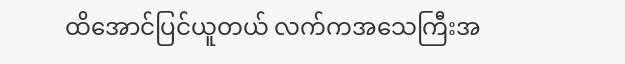ထိအောင်ပြင်ယူတယ် လက်ကအသေကြီးအ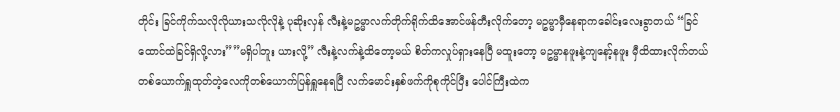တိုင်း ခြင်ကိုက်သလိုလိုယားသလိုလိုနဲ့ ပုဆိုးလှန် လီးနဲ့မဥမ္မာလက်တိုက်ရိုက်ထိအောင်ဖန်တီးလိုက်တော့ မဥမ္မာမှီနေရာကခေါင်းလေးခွာတယ် “ခြင်ထောင်ထဲခြင်ရှိလို့လား””မရှိပါဘူး ယားလို့” လီးနဲ့လက်နဲ့ထိတော့မယ် စိတ်ကလှုပ်ရှားနေပြီ မထူးတော့ မဥမ္မာနဖူးနဲ့ကျနော့်နဖူး မှီထိထားလိုက်တယ် တစ်ယောက်ရှူထုတ်တဲ့လေကိုတစ်ယောက်ပြန်ရှူနေရပြီ လက်မောင်းနှစ်ဖက်ကိုစုကိုင်ပြီး ပေါင်ကြီးထဲက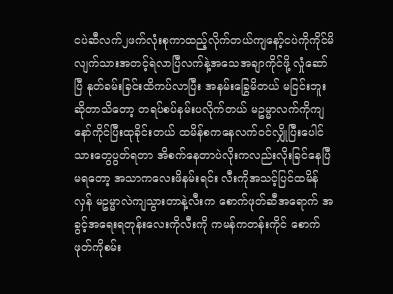ငပဲဆီလက်၂ဖက်လုံးစုကာထည့်လိုက်တယ်ကျနော့်ငပဲကိုကိုင်မိလျက်သားအတင့်ရဲလာပြီလက်နဲ့အသေအချာကိုင်ဖို့ လှုံဆော်ပြီ နုတ်ခမ်းခြင်းထိကပ်လာပြီး အနမ်းခြွေမိတယ် မငြင်းဘူးဆိုတာသိတော့ တရပ်စပ်နမ်းပလိုက်တယ် မဥမ္မာလက်ကိုကျနော်ကိုင်ပြီးထုခိုင်းတယ် ထမိန်စကနေလက်ဝင်လျှိုပြီးပေါင်သားတွေပွတ်ရတာ အိစက်နေတာပဲလိုးကလည်းလိုးခြင်နေပြီမရတော့ အသာကလေးဖိနမ်းရင်း လီးကိုအသင့်ပြင်ထမိန်လှန် မဥမ္မာလဲကျသွားတာနဲ့လီးက စောက်ဖုတ်ဆီအရောက် အခွင့်အရေးရတုန်းလေးကိုလီးကို ကမန်ကတန်းကိုင် စောက်ဖုတ်ကိုစမ်း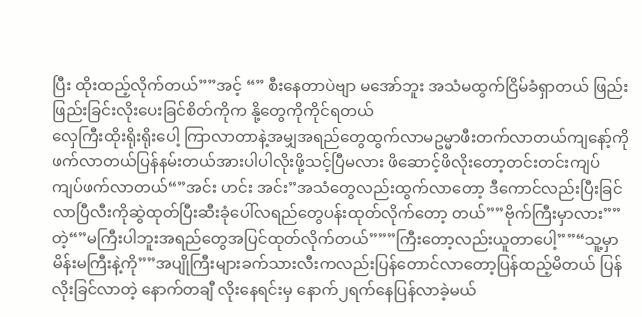ပြီး ထိုးထည့်လိုက်တယ်””အင့် “” စီးနေတာပဲဗျာ မအော်ဘူး အသံမထွက်ငြိမ်ခံရှာတယ် ဖြည်းဖြည်းခြင်းလိုးပေးခြင်စိတ်ကိုက နို့တွေကိုကိုင်ရတယ်
လှေကြီးထိုးရိုးရိုးပေါ့ ကြာလာတာနဲ့အမျှအရည်တွေထွက်လာမဥမ္မာဖီးတက်လာတယ်ကျနော့်ကိုဖက်လာတယ်ပြန်နမ်းတယ်အားပါပါလိုးဖို့သင့်ပြီမလား ဖိဆောင့်ဖိလိုးတော့တင်းတင်းကျပ်ကျပ်ဖက်လာတယ်“”အင်း ဟင်း အင်း”အသံတွေလည်းထွက်လာတော့ ဒီကောင်လည်းပြီးခြင်လာပြီလီးကိုဆွဲထုတ်ပြီးဆီးခုံပေါ်လရည်တွေပန်းထုတ်လိုက်တော့ တယ်””ဗိုက်ကြီးမှာလား””တဲ့“”မကြီးပါဘူးအရည်တွေအပြင်ထုတ်လိုက်တယ်”””ကြီးတော့လည်းယူတာပေါ့””“သူ့မှာမိန်းမကြီးနဲ့ကို””အပျိုကြီးများခက်သားလီးကလည်းပြန်တောင်လာတော့ပြန်ထည့်မိတယ် ပြန်လိုးခြင်လာတဲ့ နောက်တချီ လိုးနေရင်းမှ နောက်၂ရက်နေပြန်လာခဲ့မယ်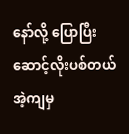နော်လို့ ပြောပြီးဆောင့်လိုးပစ်တယ်အဲ့ကျမှ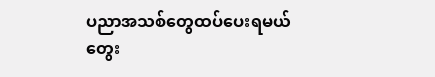ပညာအသစ်တွေထပ်ပေးရမယ် တွေး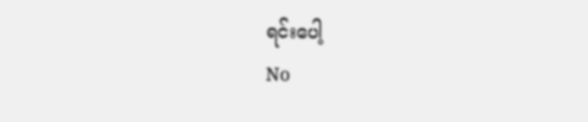ရင်းပေါ့
No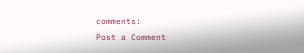comments:
Post a Comment